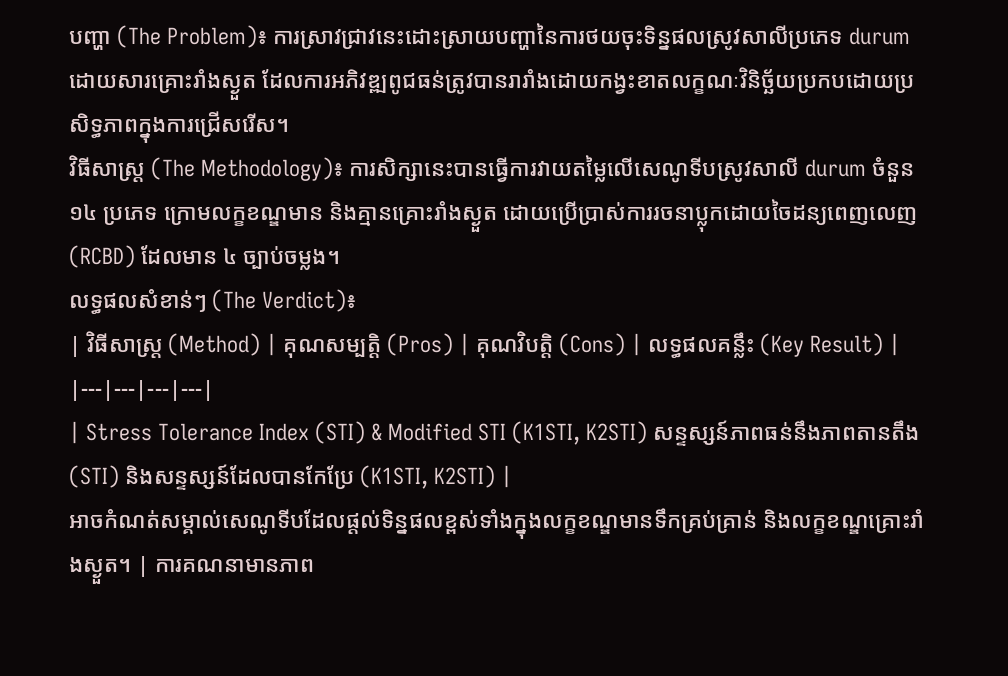បញ្ហា (The Problem)៖ ការស្រាវជ្រាវនេះដោះស្រាយបញ្ហានៃការថយចុះទិន្នផលស្រូវសាលីប្រភេទ durum ដោយសារគ្រោះរាំងស្ងួត ដែលការអភិវឌ្ឍពូជធន់ត្រូវបានរារាំងដោយកង្វះខាតលក្ខណៈវិនិច្ឆ័យប្រកបដោយប្រសិទ្ធភាពក្នុងការជ្រើសរើស។
វិធីសាស្ត្រ (The Methodology)៖ ការសិក្សានេះបានធ្វើការវាយតម្លៃលើសេណូទីបស្រូវសាលី durum ចំនួន ១៤ ប្រភេទ ក្រោមលក្ខខណ្ឌមាន និងគ្មានគ្រោះរាំងស្ងួត ដោយប្រើប្រាស់ការរចនាប្លុកដោយចៃដន្យពេញលេញ (RCBD) ដែលមាន ៤ ច្បាប់ចម្លង។
លទ្ធផលសំខាន់ៗ (The Verdict)៖
| វិធីសាស្ត្រ (Method) | គុណសម្បត្តិ (Pros) | គុណវិបត្តិ (Cons) | លទ្ធផលគន្លឹះ (Key Result) |
|---|---|---|---|
| Stress Tolerance Index (STI) & Modified STI (K1STI, K2STI) សន្ទស្សន៍ភាពធន់នឹងភាពតានតឹង (STI) និងសន្ទស្សន៍ដែលបានកែប្រែ (K1STI, K2STI) |
អាចកំណត់សម្គាល់សេណូទីបដែលផ្តល់ទិន្នផលខ្ពស់ទាំងក្នុងលក្ខខណ្ឌមានទឹកគ្រប់គ្រាន់ និងលក្ខខណ្ឌគ្រោះរាំងស្ងួត។ | ការគណនាមានភាព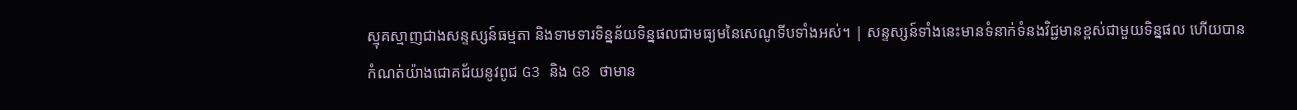ស្មុគស្មាញជាងសន្ទស្សន៍ធម្មតា និងទាមទារទិន្នន័យទិន្នផលជាមធ្យមនៃសេណូទីបទាំងអស់។ | សន្ទស្សន៍ទាំងនេះមានទំនាក់ទំនងវិជ្ជមានខ្ពស់ជាមួយទិន្នផល ហើយបានកំណត់យ៉ាងជោគជ័យនូវពូជ G3 និង G8 ថាមាន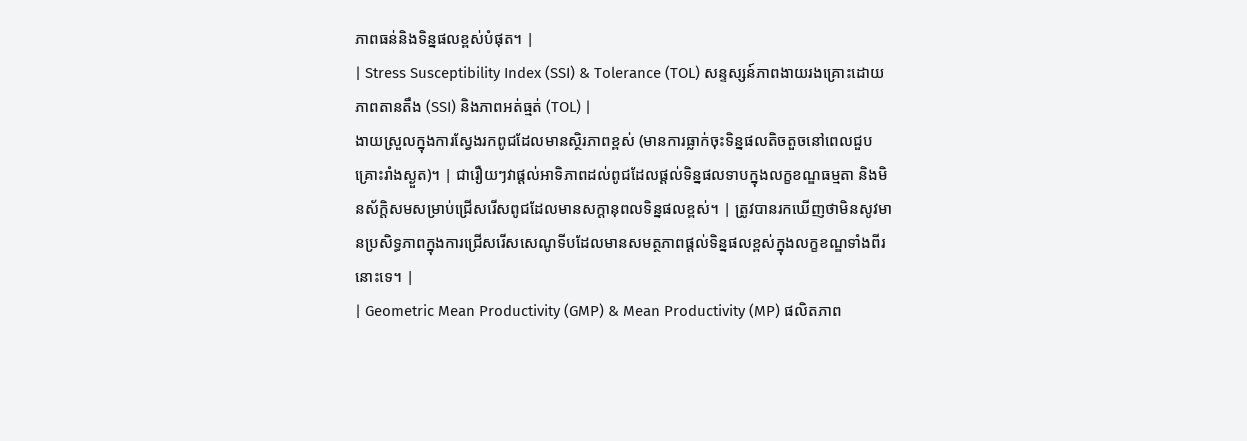ភាពធន់និងទិន្នផលខ្ពស់បំផុត។ |
| Stress Susceptibility Index (SSI) & Tolerance (TOL) សន្ទស្សន៍ភាពងាយរងគ្រោះដោយភាពតានតឹង (SSI) និងភាពអត់ធ្មត់ (TOL) |
ងាយស្រួលក្នុងការស្វែងរកពូជដែលមានស្ថិរភាពខ្ពស់ (មានការធ្លាក់ចុះទិន្នផលតិចតួចនៅពេលជួបគ្រោះរាំងស្ងួត)។ | ជារឿយៗវាផ្តល់អាទិភាពដល់ពូជដែលផ្តល់ទិន្នផលទាបក្នុងលក្ខខណ្ឌធម្មតា និងមិនស័ក្តិសមសម្រាប់ជ្រើសរើសពូជដែលមានសក្តានុពលទិន្នផលខ្ពស់។ | ត្រូវបានរកឃើញថាមិនសូវមានប្រសិទ្ធភាពក្នុងការជ្រើសរើសសេណូទីបដែលមានសមត្ថភាពផ្តល់ទិន្នផលខ្ពស់ក្នុងលក្ខខណ្ឌទាំងពីរនោះទេ។ |
| Geometric Mean Productivity (GMP) & Mean Productivity (MP) ផលិតភាព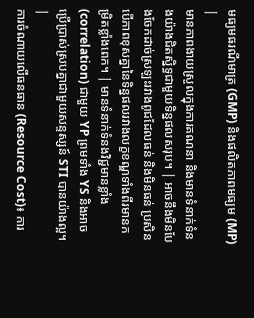មធ្យមធរណីមាត្រ (GMP) និងផលិតភាពមធ្យម (MP) |
មានភាពងាយស្រួលក្នុងការគណនា និងមានទំនាក់ទំនងយ៉ាងជិតស្និទ្ធជាមួយទិន្នផលសរុប។ | អាចនឹងមិនបែងចែកដាច់ស្រឡះរវាងពូជដែលធន់ និងមិនធន់ ប្រសិនបើភាពខុសគ្នានៃទិន្នផលរវាងលក្ខខណ្ឌទាំងពីរមានកម្រិតខ្លាំងពេក។ | មានទំនាក់ទំនងវិជ្ជមានខ្លាំង (correlation) ជាមួយ YP ព្រមទាំង YS និងអាចប្រើប្រាស់ស្របគ្នាជាមួយសន្ទស្សន៍ STI បានយ៉ាងល្អ។ |
ការចំណាយលើធនធាន (Resource Cost)៖ ការ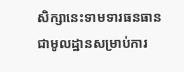សិក្សានេះទាមទារធនធានជាមូលដ្ឋានសម្រាប់ការ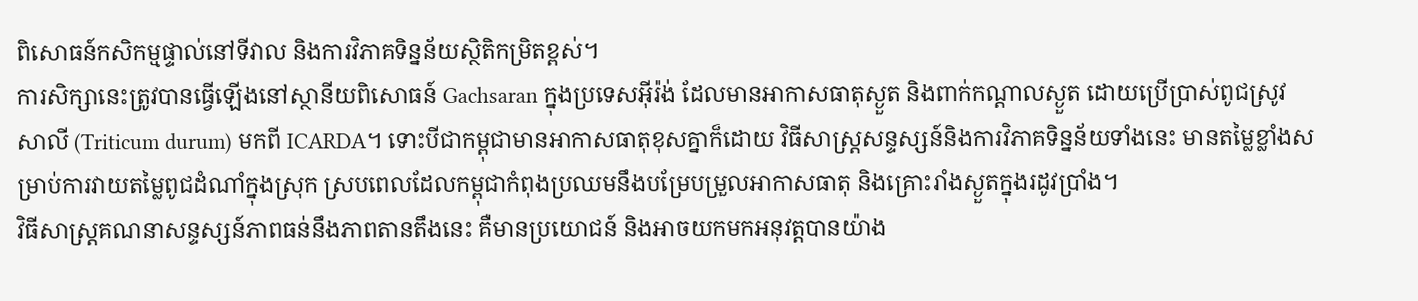ពិសោធន៍កសិកម្មផ្ទាល់នៅទីវាល និងការវិភាគទិន្នន័យស្ថិតិកម្រិតខ្ពស់។
ការសិក្សានេះត្រូវបានធ្វើឡើងនៅស្ថានីយពិសោធន៍ Gachsaran ក្នុងប្រទេសអ៊ីរ៉ង់ ដែលមានអាកាសធាតុស្ងួត និងពាក់កណ្តាលស្ងួត ដោយប្រើប្រាស់ពូជស្រូវសាលី (Triticum durum) មកពី ICARDA។ ទោះបីជាកម្ពុជាមានអាកាសធាតុខុសគ្នាក៏ដោយ វិធីសាស្ត្រសន្ទស្សន៍និងការវិភាគទិន្នន័យទាំងនេះ មានតម្លៃខ្លាំងសម្រាប់ការវាយតម្លៃពូជដំណាំក្នុងស្រុក ស្របពេលដែលកម្ពុជាកំពុងប្រឈមនឹងបម្រែបម្រួលអាកាសធាតុ និងគ្រោះរាំងស្ងួតក្នុងរដូវប្រាំង។
វិធីសាស្ត្រគណនាសន្ទស្សន៍ភាពធន់នឹងភាពតានតឹងនេះ គឺមានប្រយោជន៍ និងអាចយកមកអនុវត្តបានយ៉ាង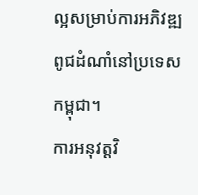ល្អសម្រាប់ការអភិវឌ្ឍពូជដំណាំនៅប្រទេសកម្ពុជា។
ការអនុវត្តវិ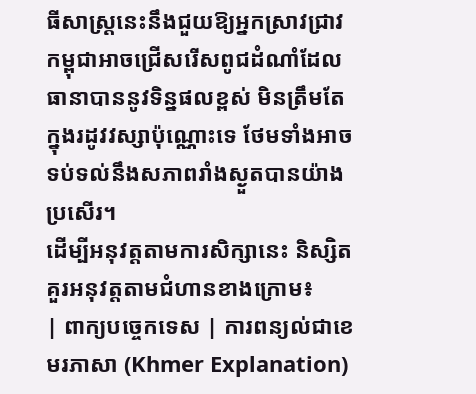ធីសាស្ត្រនេះនឹងជួយឱ្យអ្នកស្រាវជ្រាវកម្ពុជាអាចជ្រើសរើសពូជដំណាំដែលធានាបាននូវទិន្នផលខ្ពស់ មិនត្រឹមតែក្នុងរដូវវស្សាប៉ុណ្ណោះទេ ថែមទាំងអាចទប់ទល់នឹងសភាពរាំងស្ងួតបានយ៉ាងប្រសើរ។
ដើម្បីអនុវត្តតាមការសិក្សានេះ និស្សិតគួរអនុវត្តតាមជំហានខាងក្រោម៖
| ពាក្យបច្ចេកទេស | ការពន្យល់ជាខេមរភាសា (Khmer Explanation)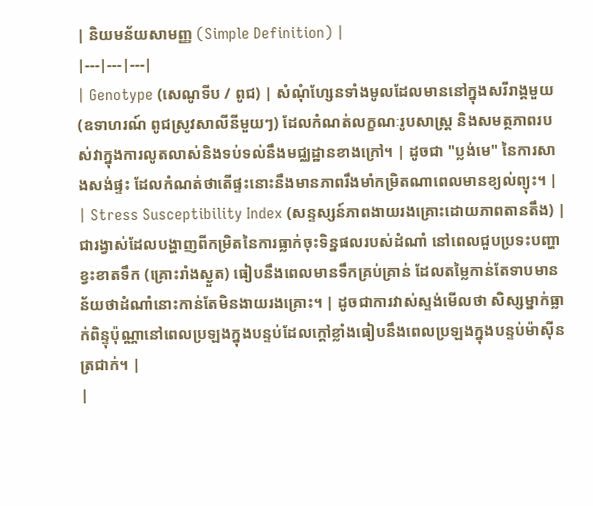| និយមន័យសាមញ្ញ (Simple Definition) |
|---|---|---|
| Genotype (សេណូទីប / ពូជ) | សំណុំហ្សែនទាំងមូលដែលមាននៅក្នុងសរីរាង្គមួយ (ឧទាហរណ៍ ពូជស្រូវសាលីនីមួយៗ) ដែលកំណត់លក្ខណៈរូបសាស្ត្រ និងសមត្ថភាពរបស់វាក្នុងការលូតលាស់និងទប់ទល់នឹងមជ្ឈដ្ឋានខាងក្រៅ។ | ដូចជា "ប្លង់មេ" នៃការសាងសង់ផ្ទះ ដែលកំណត់ថាតើផ្ទះនោះនឹងមានភាពរឹងមាំកម្រិតណាពេលមានខ្យល់ព្យុះ។ |
| Stress Susceptibility Index (សន្ទស្សន៍ភាពងាយរងគ្រោះដោយភាពតានតឹង) | ជារង្វាស់ដែលបង្ហាញពីកម្រិតនៃការធ្លាក់ចុះទិន្នផលរបស់ដំណាំ នៅពេលជួបប្រទះបញ្ហាខ្វះខាតទឹក (គ្រោះរាំងស្ងួត) ធៀបនឹងពេលមានទឹកគ្រប់គ្រាន់ ដែលតម្លៃកាន់តែទាបមានន័យថាដំណាំនោះកាន់តែមិនងាយរងគ្រោះ។ | ដូចជាការវាស់ស្ទង់មើលថា សិស្សម្នាក់ធ្លាក់ពិន្ទុប៉ុណ្ណានៅពេលប្រឡងក្នុងបន្ទប់ដែលក្តៅខ្លាំងធៀបនឹងពេលប្រឡងក្នុងបន្ទប់ម៉ាស៊ីនត្រជាក់។ |
|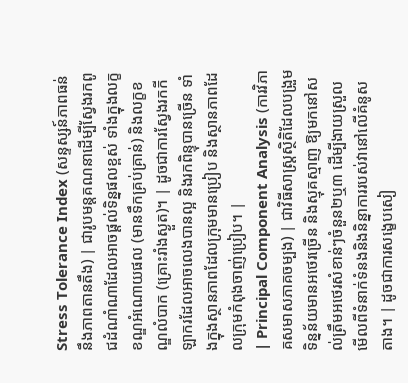Stress Tolerance Index (សន្ទស្សន៍ភាពធន់នឹងភាពតានតឹង) | ជារូបមន្តគណនាដើម្បីស្វែងរកពូជដំណាំណាដែលអាចផ្តល់ទិន្នផលខ្ពស់ ទាំងក្នុងលក្ខខណ្ឌអំណោយផល (មានទឹកគ្រប់គ្រាន់) និងលក្ខខណ្ឌលំបាក (គ្រោះរាំងស្ងួត)។ | ដូចជាការស្វែងរកកីឡាករដែលអាចលេងបានល្អ និងរកពិន្ទុបានច្រើន ទាំងក្នុងស្ថានភាពដែលក្រុមមានប្រៀប និងស្ថានភាពដែលក្រុមកំពុងចាញ់ប្រៀប។ |
| Principal Component Analysis (ការវិភាគសមាសភាគចម្បង) | ជាវិធីសាស្ត្រស្ថិតិដែលបង្រួមទិន្នន័យមានអថេរច្រើន និងស្មុគស្មាញ ឱ្យមកនៅសល់ត្រឹមអថេរសំខាន់ៗចំនួន២ឬ៣ ដើម្បីងាយស្រួលមើលពីទំនាក់ទំនងនិងនិន្នាការរបស់វានៅលើគំនូសតាង។ | ដូចជាការសង្ខេបសៀ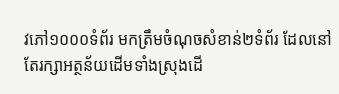វភៅ១០០០ទំព័រ មកត្រឹមចំណុចសំខាន់២ទំព័រ ដែលនៅតែរក្សាអត្ថន័យដើមទាំងស្រុងដើ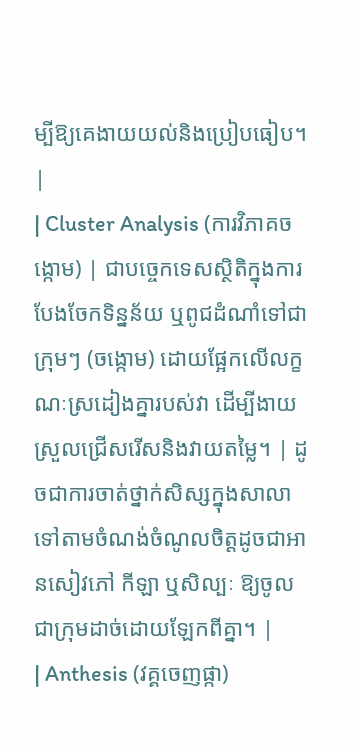ម្បីឱ្យគេងាយយល់និងប្រៀបធៀប។ |
| Cluster Analysis (ការវិភាគចង្កោម) | ជាបច្ចេកទេសស្ថិតិក្នុងការបែងចែកទិន្នន័យ ឬពូជដំណាំទៅជាក្រុមៗ (ចង្កោម) ដោយផ្អែកលើលក្ខណៈស្រដៀងគ្នារបស់វា ដើម្បីងាយស្រួលជ្រើសរើសនិងវាយតម្លៃ។ | ដូចជាការចាត់ថ្នាក់សិស្សក្នុងសាលាទៅតាមចំណង់ចំណូលចិត្តដូចជាអានសៀវភៅ កីឡា ឬសិល្បៈ ឱ្យចូលជាក្រុមដាច់ដោយឡែកពីគ្នា។ |
| Anthesis (វគ្គចេញផ្កា)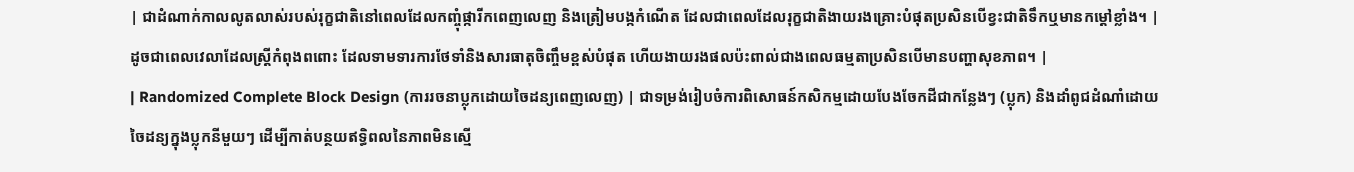| ជាដំណាក់កាលលូតលាស់របស់រុក្ខជាតិនៅពេលដែលកញ្ចុំផ្ការីកពេញលេញ និងត្រៀមបង្កកំណើត ដែលជាពេលដែលរុក្ខជាតិងាយរងគ្រោះបំផុតប្រសិនបើខ្វះជាតិទឹកឬមានកម្តៅខ្លាំង។ | ដូចជាពេលវេលាដែលស្ត្រីកំពុងពពោះ ដែលទាមទារការថែទាំនិងសារធាតុចិញ្ចឹមខ្ពស់បំផុត ហើយងាយរងផលប៉ះពាល់ជាងពេលធម្មតាប្រសិនបើមានបញ្ហាសុខភាព។ |
| Randomized Complete Block Design (ការរចនាប្លុកដោយចៃដន្យពេញលេញ) | ជាទម្រង់រៀបចំការពិសោធន៍កសិកម្មដោយបែងចែកដីជាកន្លែងៗ (ប្លុក) និងដាំពូជដំណាំដោយចៃដន្យក្នុងប្លុកនីមួយៗ ដើម្បីកាត់បន្ថយឥទ្ធិពលនៃភាពមិនស្មើ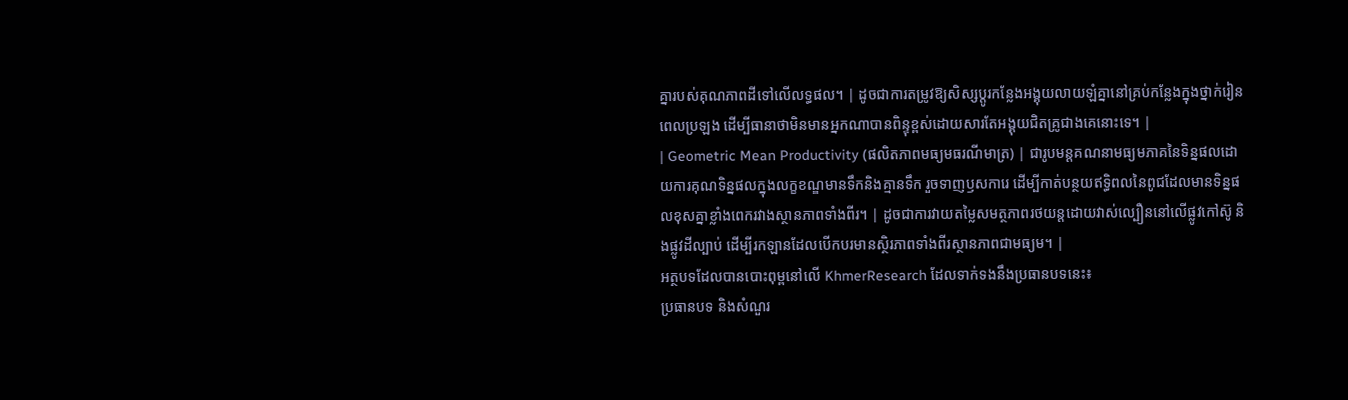គ្នារបស់គុណភាពដីទៅលើលទ្ធផល។ | ដូចជាការតម្រូវឱ្យសិស្សប្តូរកន្លែងអង្គុយលាយឡំគ្នានៅគ្រប់កន្លែងក្នុងថ្នាក់រៀនពេលប្រឡង ដើម្បីធានាថាមិនមានអ្នកណាបានពិន្ទុខ្ពស់ដោយសារតែអង្គុយជិតគ្រូជាងគេនោះទេ។ |
| Geometric Mean Productivity (ផលិតភាពមធ្យមធរណីមាត្រ) | ជារូបមន្តគណនាមធ្យមភាគនៃទិន្នផលដោយការគុណទិន្នផលក្នុងលក្ខខណ្ឌមានទឹកនិងគ្មានទឹក រួចទាញឫសការេ ដើម្បីកាត់បន្ថយឥទ្ធិពលនៃពូជដែលមានទិន្នផលខុសគ្នាខ្លាំងពេករវាងស្ថានភាពទាំងពីរ។ | ដូចជាការវាយតម្លៃសមត្ថភាពរថយន្តដោយវាស់ល្បឿននៅលើផ្លូវកៅស៊ូ និងផ្លូវដីល្បាប់ ដើម្បីរកឡានដែលបើកបរមានស្ថិរភាពទាំងពីរស្ថានភាពជាមធ្យម។ |
អត្ថបទដែលបានបោះពុម្ពនៅលើ KhmerResearch ដែលទាក់ទងនឹងប្រធានបទនេះ៖
ប្រធានបទ និងសំណួរ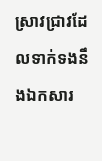ស្រាវជ្រាវដែលទាក់ទងនឹងឯកសារ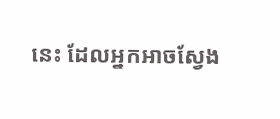នេះ ដែលអ្នកអាចស្វែង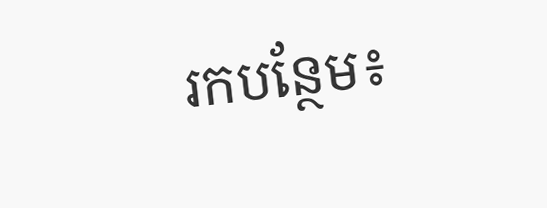រកបន្ថែម៖